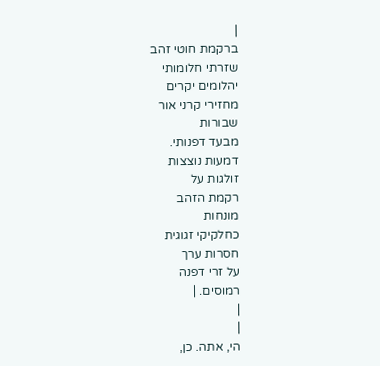|
ברקמת חוטי זהב
שזרתי חלומותי
יהלומים יקרים
מחזירי קרני אור
שבורות
מבעד דפנותי.
דמעות נוצצות
זולגות על
רקמת הזהב
מונחות
כחלקיקי זגוגית
חסרות ערך
על זרי דפנה
רמוסים. |
|
|
הי, אתה. כן,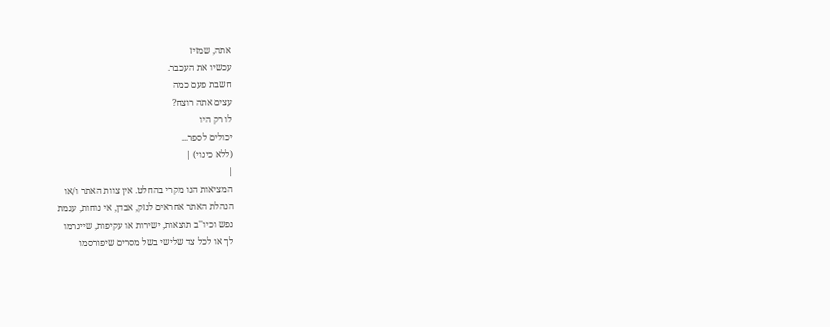אתה, שמזיז
עכשיו את העכבר.
חשבת פעם כמה
עצים אתה רוצח?
לו רק היו
יכולים לספר...
(ללא כינוי) |
|
המציאות הנו מקרי בהחלט. אין צוות האתר ו/או
הנהלת האתר אחראים לנזק, אבדן, אי נוחות, עגמת
נפש וכיו''ב תוצאות, ישירות או עקיפות, שייגרמו
לך או לכל צד שלישי בשל מסרים שיפורסמו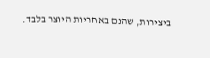ביצירות, שהנם באחריות היוצר בלבד.